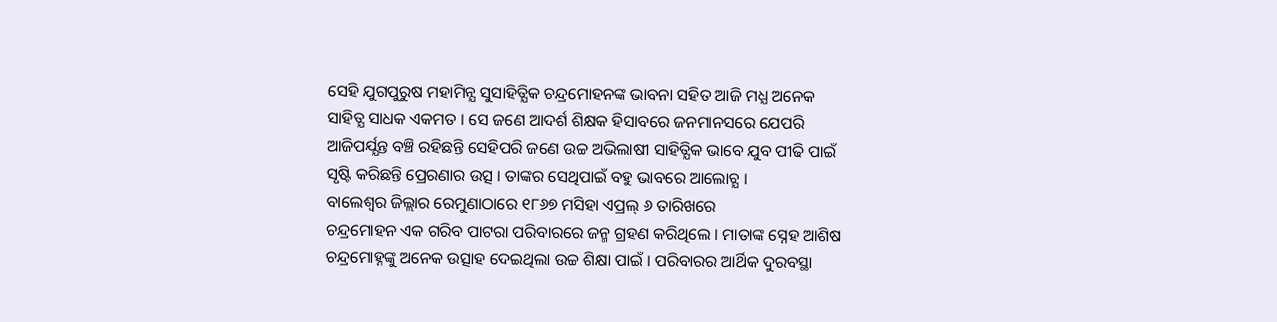ସେହି ଯୁଗପୁରୁଷ ମହାମିନ୍ଯ ସୁସାହିତ୍ଯିକ ଚନ୍ଦ୍ରମୋହନଙ୍କ ଭାବନା ସହିତ ଆଜି ମଧ୍ଯ ଅନେକ ସାହିତ୍ଯ ସାଧକ ଏକମତ । ସେ ଜଣେ ଆଦର୍ଶ ଶିକ୍ଷକ ହିସାବରେ ଜନମାନସରେ ଯେପରି ଆଜିପର୍ଯ୍ଯନ୍ତ ବଞ୍ଚି ରହିଛନ୍ତି ସେହିପରି ଜଣେ ଉଚ୍ଚ ଅଭିଲାଷୀ ସାହିତ୍ଯିକ ଭାବେ ଯୁବ ପୀଢି ପାଇଁ ସୃଷ୍ଟି କରିଛନ୍ତି ପ୍ରେରଣାର ଉତ୍ସ । ତାଙ୍କର ସେଥିପାଇଁ ବହୁ ଭାବରେ ଆଲୋଚ୍ଯ ।
ବାଲେଶ୍ବର ଜିଲ୍ଲାର ରେମୁଣାଠାରେ ୧୮୬୭ ମସିହା ଏପ୍ରଲ୍ ୬ ତାରିଖରେ
ଚନ୍ଦ୍ରମୋହନ ଏକ ଗରିବ ପାଟରା ପରିବାରରେ ଜନ୍ମ ଗ୍ରହଣ କରିଥିଲେ । ମାତାଙ୍କ ସ୍ନେହ ଆଶିଷ ଚନ୍ଦ୍ରମୋହ୍ନଙ୍କୁ ଅନେକ ଉତ୍ସାହ ଦେଇଥିଲା ଉଚ୍ଚ ଶିକ୍ଷା ପାଇଁ । ପରିବାରର ଆର୍ଥିକ ଦୁରବସ୍ଥା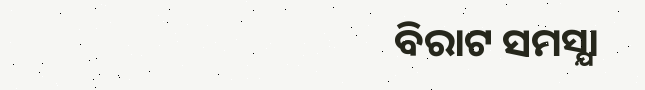ବିରାଟ ସମସ୍ଯା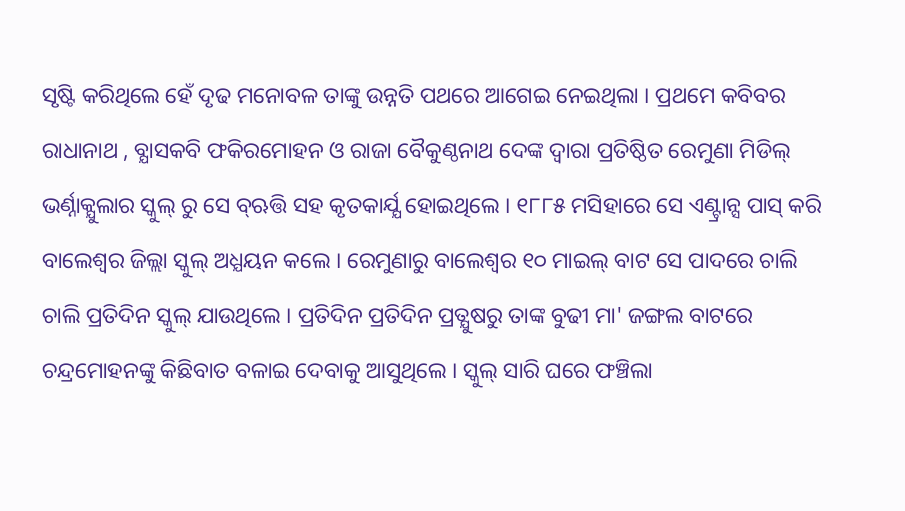ସୃଷ୍ଟି କରିଥିଲେ ହେଁ ଦୃଢ ମନୋବଳ ତାଙ୍କୁ ଉନ୍ନତି ପଥରେ ଆଗେଇ ନେଇଥିଲା । ପ୍ରଥମେ କବିବର ରାଧାନାଥ , ବ୍ଯାସକବି ଫକିରମୋହନ ଓ ରାଜା ବୈକୁଣ୍ଠନାଥ ଦେଙ୍କ ଦ୍ବାରା ପ୍ରତିଷ୍ଠିତ ରେମୁଣା ମିଡିଲ୍ ଭର୍ଣ୍ନାକ୍ଯୁଲାର ସ୍କୁଲ୍ ରୁ ସେ ବ୍ଋତ୍ତି ସହ କୃତକାର୍ଯ୍ଯ ହୋଇଥିଲେ । ୧୮୮୫ ମସିହାରେ ସେ ଏଣ୍ଟ୍ରାନ୍ସ ପାସ୍ କରି ବାଲେଶ୍ବର ଜିଲ୍ଲା ସ୍କୁଲ୍ ଅଧ୍ଯୟନ କଲେ । ରେମୁଣାରୁ ବାଲେଶ୍ବର ୧୦ ମାଇଲ୍ ବାଟ ସେ ପାଦରେ ଚାଲି ଚାଲି ପ୍ରତିଦିନ ସ୍କୁଲ୍ ଯାଉଥିଲେ । ପ୍ରତିଦିନ ପ୍ରତିଦିନ ପ୍ରତ୍ଯୁଷରୁ ତାଙ୍କ ବୁଢୀ ମା' ଜଙ୍ଗଲ ବାଟରେ ଚନ୍ଦ୍ରମୋହନଙ୍କୁ କିଛିବାତ ବଳାଇ ଦେବାକୁ ଆସୁଥିଲେ । ସ୍କୁଲ୍ ସାରି ଘରେ ଫଞ୍ଚିଲା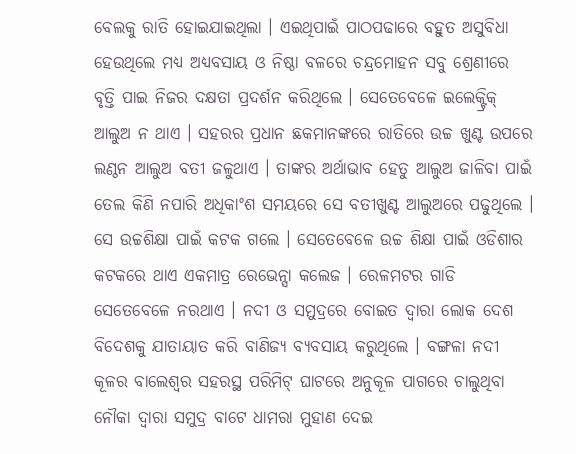ବେଲକୁ ରାତି ହୋଇଯାଇଥିଲା । ଏଇଥିପାଇଁ ପାଠପଢାରେ ବହୁତ ଅସୁବିଧା ହେଉଥିଲେ ମଧ୍ଯ ଅଧ୍ଯବସାୟ ଓ ନିଷ୍ଠା ବଳରେ ଚନ୍ଦ୍ରମୋହନ ସବୁ ଶ୍ରେଣୀରେ ବୃତ୍ତି ପାଇ ନିଜର ଦକ୍ଷତା ପ୍ରଦର୍ଶନ କରିଥିଲେ । ସେତେବେଳେ ଇଲେକ୍ଟ୍ରିକ୍ ଆଲୁଅ ନ ଥାଏ । ସହରର ପ୍ରଧାନ ଛକମାନଙ୍କରେ ରାତିରେ ଉଚ୍ଚ ଖୁଣ୍ଟ ଉପରେ ଲଣ୍ଠନ ଆଲୁଅ ବତୀ ଜଳୁଥାଏ । ତାଙ୍କର ଅର୍ଥାଭାବ ହେତୁ ଆଲୁଅ ଜାଳିବା ପାଇଁ ତେଲ କିଣି ନପାରି ଅଧିକାଂଶ ସମୟରେ ସେ ବତୀଖୁଣ୍ଟ ଆଲୁଅରେ ପଢୁଥିଲେ । ସେ ଉଚ୍ଚଶିକ୍ଷା ପାଇଁ କଟକ ଗଲେ । ସେତେବେଳେ ଉଚ୍ଚ ଶିକ୍ଷା ପାଇଁ ଓଡିଶାର କଟକରେ ଥାଏ ଏକମାତ୍ର ରେଭେନ୍ସା କଲେଜ । ରେଳମଟର ଗାଡି ସେତେବେଳେ ନରଥାଏ । ନଦୀ ଓ ସମୁଦ୍ରରେ ବୋଇତ ଦ୍ବାରା ଲୋକ ଦେଶ ବିଦେଶକୁ ଯାତାୟାତ କରି ବାଣିଜ୍ଯ ବ୍ଯବସାୟ କରୁଥିଲେ । ବଙ୍ଗଳା ନଦୀ କୂଳର ବାଲେଶ୍ବର ସହରସ୍ଥ ପରିମିଟ୍ ଘାଟରେ ଅନୁକୂଳ ପାଗରେ ଚାଲୁଥିବା ନୌକା ଦ୍ବାରା ସମୁଦ୍ର ବାଟେ ଧାମରା ମୁହାଣ ଦେଇ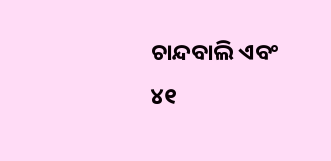ଚାନ୍ଦବାଲି ଏବଂ
୪୧